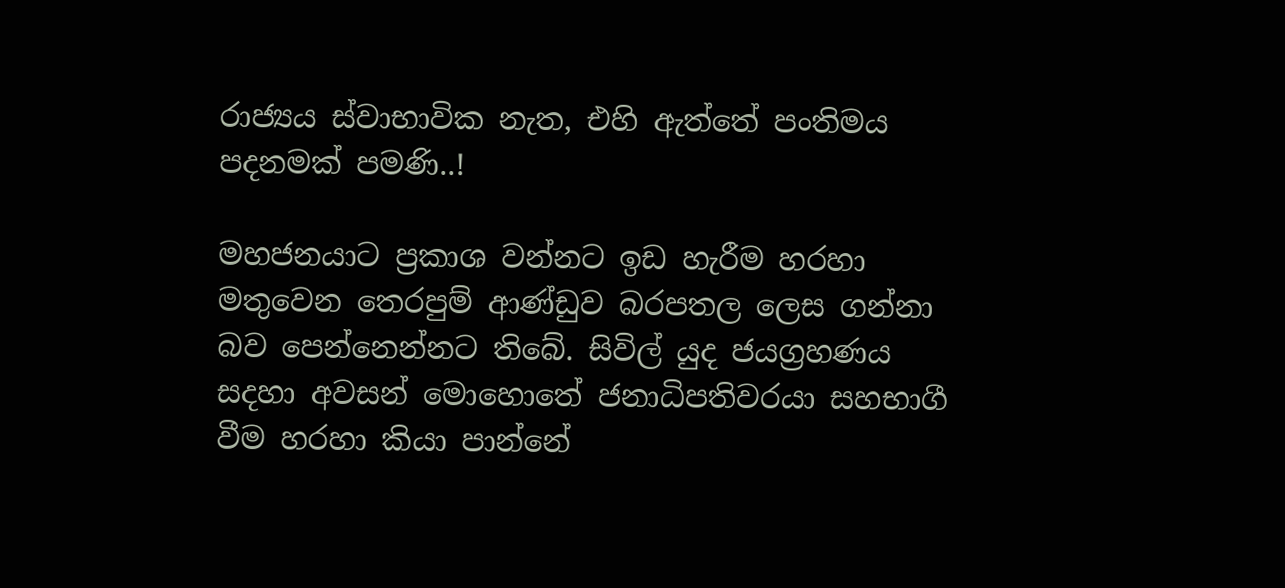රාජ්‍යය ස්වාභාවික නැත, එහි ඇත්තේ පංතිමය පදනමක් පමණි..!

මහජනයාට ප්‍රකාශ වන්නට ඉඩ හැරීම හරහා මතුවෙන තෙරපුම් ආණ්ඩුව බරපතල ලෙස ගන්නා බව පෙන්නෙන්නට තිබේ. සිවිල් යුද ජයග්‍රහණය සදහා අවසන් මොහොතේ ජනාධිපතිවරයා සහභාගී වීම හරහා කියා පාන්නේ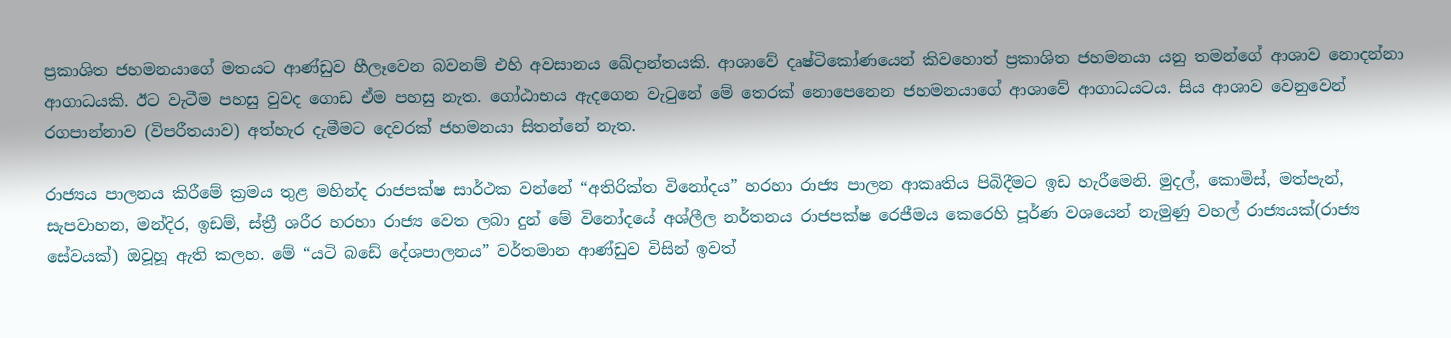ප්‍රකාශිත ජහමනයාගේ මතයට ආණ්ඩුව හීලෑවෙන බවනම් එහි අවසානය ඛේදාන්තයකි. ආශාවේ දෘෂ්ටිකෝණයෙන් කිවහොත් ප්‍රකාශිත ජහමනයා යනු තමන්ගේ ආශාව නොදන්නා ආගාධයකි. ඊට වැටීම පහසු වුවද ගොඩ ඒම පහසු නැත. ගෝඨාභය ඇදගෙන වැටුනේ මේ තෙරක් නොපෙනෙන ජහමනයාගේ ආශාවේ ආගාධයටය. සිය ආශාව වෙනුවෙන් රගපාන්නාව (විපරීතයාව) අත්හැර දැමීමට දෙවරක් ජහමනයා සිතන්නේ නැත.

රාජ්‍යය පාලනය කිරීමේ ක්‍රමය තුළ මහින්ද රාජපක්ෂ සාර්ථක වන්නේ “අතිරික්ත විනෝදය” හරහා රාජ්‍ය පාලන ආකෘතිය පිබිදීමට ඉඩ හැරීමෙනි. මුදල්, කොමිස්, මත්පැන්, සැපවාහන, මන්දිර, ඉඩම්, ස්ත්‍රී ශරීර හරහා රාජ්‍ය වෙත ලබා දුන් මේ විනෝදයේ අශ්ලීල නර්තනය රාජපක්ෂ රෙජීමය කෙරෙහි පූර්ණ වශයෙන් නැමුණු වහල් රාජ්‍යයක්(රාජ්‍ය සේවයක්) ඔවූහූ ඇති කලහ. මේ “යටි බඩේ දේශපාලනය” වර්තමාන ආණ්ඩුව විසින් ඉවත්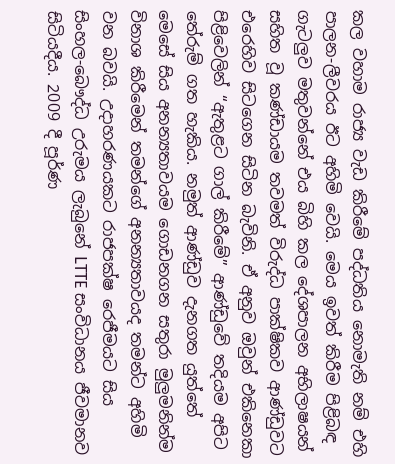කල වහාම රාජ්‍ය වැඩ කිරීමේ පද්ධතිය නොමැති නම් එහි පාලන-ලීවරය ඊට අහිමි වෙයි. මෙය ඉවත් කිරීම පිළිබඳ ගැටලුව මතුවන්නේ එය බිහි කල දේශපාලන අභිලාෂයන් සහිත වූ කණ්ඩායම තවමත් විරුද්ධ පාක්ෂිකව ආණ්ඩුවට එරෙහිව සිටගෙන සිටින බැවිනි. ඒ අනුව ඔවුන් එකිනෙකා පිළිවෙලින් “ඇතුළට ගාල් කිරීමේ” ආණ්ඩුවේ තදියම අපිට තේරුම් ගත හැකිය. නමුත් ආණ්ඩුව දැනගත යුත්තේ මෙසේ සිය අනන්‍යතාවයම ගොඩනගන සතුරා මුලුමනින්ම විනාශ කිරීමෙන් තමන්ගේ අනන්‍යතාවයද තමන්ට අහිමි වන බවයි. උදාහරණයකට රාජපක්ෂ රෙජීමයට සිය සිංහල-බෞද්ධ උරුමය ලැබුනේ LTTE සංවිධානය ජීවමානව සිටියදීය. 2009 දී පූර්ණ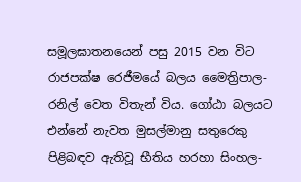සමූලඝාතනයෙන් පසු 2015 වන විට රාජපක්ෂ රෙජීමයේ බලය මෛත්‍රිපාල-රනිල් වෙත විතැන් විය. ගෝඨා බලයට එන්නේ නැවත මුසල්මානු සතුරෙකු පිළිබඳව ඇතිවූ භීතිය හරහා සිංහල-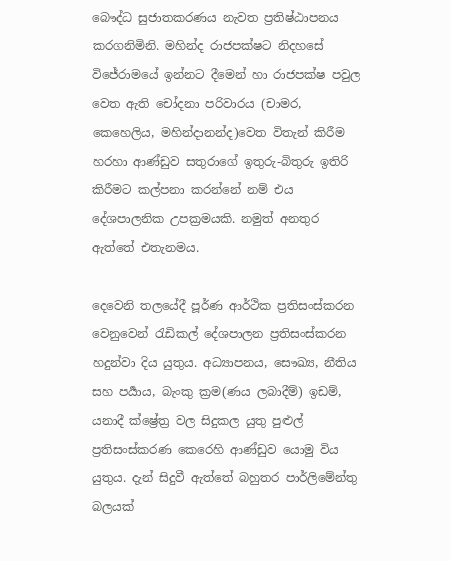බෞද්ධ සුජාතකරණය නැවත ප්‍රතිෂ්ඨාපනය කරගනිමිනි. මහින්ද රාජපක්ෂට නිදහසේ විජේරාමයේ ඉන්නට දීමෙන් හා රාජපක්ෂ පවුල වෙත ඇති චෝදනා පරිවාරය (චාමර, කෙහෙලිය, මහින්දානන්ද)වෙත විතැන් කිරීම හරහා ආණ්ඩුව සතුරාගේ ඉතුරු-බිතුරු ඉතිරි කිරීමට කල්පනා කරන්නේ නම් එය දේශපාලනික උපක්‍රමයකි. නමුත් අනතුර ඇත්තේ එතැනමය.

දෙවෙනි තලයේදී පූර්ණ ආර්ථික ප්‍රතිසංස්කරන වෙනුවෙන් රැඩිකල් දේශපාලන ප්‍රතිසංස්කරන හදුන්වා දිය යුතුය. අධ්‍යාපනය, සෞඛ්‍ය, නීතිය සහ පර්‍යාය, බැංකු ක්‍රම(ණය ලබාදීම්) ඉඩම්, යනාදී ක්ෂ්‍රේත්‍ර වල සිදුකල යුතු පුළුල් ප්‍රතිසංස්කරණ කෙරෙහි ආණ්ඩුව යොමු විය යුතුය. දැන් සිදුවී ඇත්තේ බහුතර පාර්ලිමේන්තු බලයක්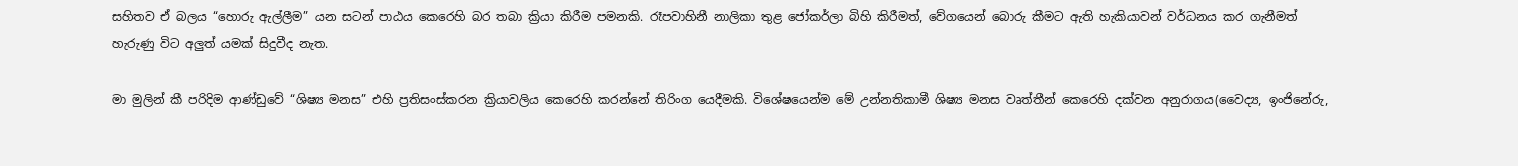සහිතව ඒ බලය “හොරු ඇල්ලීම” යන සටන් පාඨය කෙරෙහි බර තබා ක්‍රියා කිරීම පමනකි. රෑපවාහිනී නාලිකා තුළ ජෝකර්ලා බිහි කිරීමත්, වේගයෙන් බොරු කීමට ඇති හැකියාවන් වර්ධනය කර ගැනීමත් හැරුණු විට අලුත් යමක් සිදුවීද නැත.

මා මුලින් කී පරිදිම ආණ්ඩුවේ “ශිෂ්‍ය මනස” එහි ප්‍රතිසංස්කරන ක්‍රියාවලිය කෙරෙහි කරන්නේ තිරිංග යෙදීමකි. විශේෂයෙන්ම මේ උන්නතිකාමී ශිෂ්‍ය මනස වෘත්තීන් කෙරෙහි දක්වන අනුරාගය(වෛද්‍ය, ඉංජිනේරු,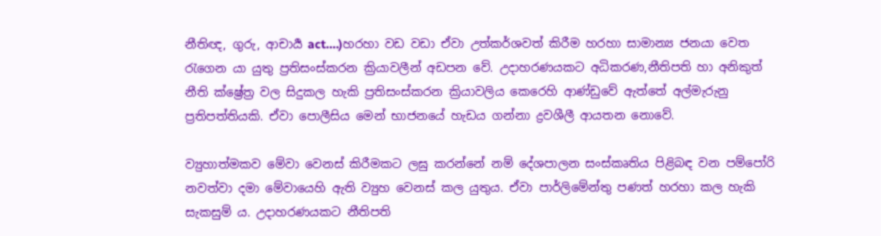නීතිඥ, ගුරු, ආචාර්‍ය act….)හරහා වඩ වඩා ඒවා උත්කර්ශවත් කිරීම හරහා සාමාන්‍ය ජනයා වෙත රැගෙන යා යුතු ප්‍රතිසංස්කරන ක්‍රියාවලීන් අඩපන වේ. උදාහරණයකට අධිකරණ,නීතිපති හා අනිකුත් නීති ක්ෂ්‍රේත්‍ර වල සිදුකල හැකි ප්‍රතිසංස්කරන ක්‍රියාවලිය කෙරෙහි ආණ්ඩුවේ ඇත්තේ අල්මැරුනු ප්‍රතිපත්තියකි. ඒවා පොලීසිය මෙන් භාජනයේ හැඩය ගන්නා ද්‍රවශීලී ආයතන නොවේ.

ව්‍යුහාත්මකව මේවා වෙනස් කිරීමකට ලඝු කරන්නේ නම් දේශපාලන සංස්කෘතිය පිළිබඳ වන පම්පෝරි නවත්වා දමා මේවායෙහි ඇති ව්‍යුහ වෙනස් කල යුතුය. ඒවා පාර්ලිමේන්තු පණත් හරහා කල හැකි සැකසුම් ය. උදාහරණයකට නීතිපති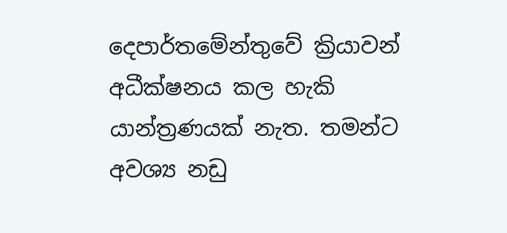දෙපාර්තමේන්තුවේ ක්‍රියාවන් අධීක්ෂනය කල හැකි යාන්ත්‍රණයක් නැත. තමන්ට අවශ්‍ය නඩු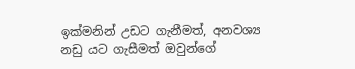ඉක්මනින් උඩට ගැනීමත්, අනවශ්‍ය නඩු යට ගැසීමත් ඔවුන්ගේ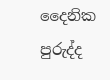දෛනික පුරුද්ද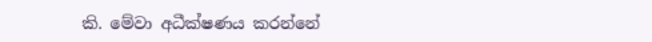කි. මේවා අධීක්ෂණය කරන්නේ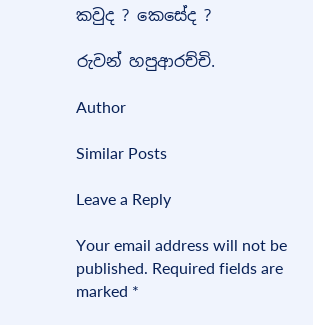කවුද ? කෙසේද ?

රුවන් හපුආරච්චි.

Author

Similar Posts

Leave a Reply

Your email address will not be published. Required fields are marked *